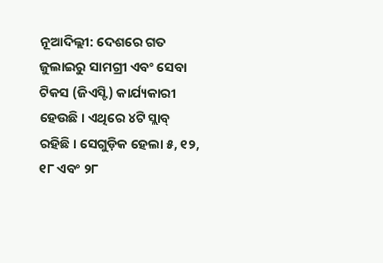ନୂଆଦିଲ୍ଲୀ: ଦେଶରେ ଗତ ଜୁଲାଇରୁ ସାମଗ୍ରୀ ଏବଂ ସେବା ଟିକସ (ଜିଏସ୍ଟି) କାର୍ଯ୍ୟକାରୀ ହେଉଛି। ଏଥିରେ ୪ଟି ସ୍ଲାବ୍ ରହିଛି। ସେଗୁଡ଼ିକ ହେଲା ୫, ୧୨, ୧୮ ଏବଂ ୨୮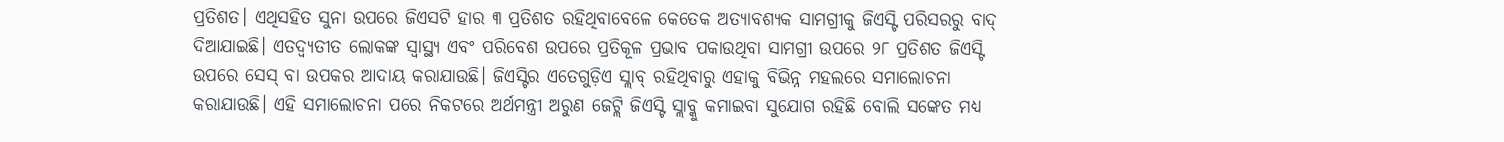ପ୍ରତିଶତ। ଏଥିସହିତ ସୁନା ଉପରେ ଜିଏସଟି ହାର ୩ ପ୍ରତିଶତ ରହିଥିବାବେଳେ କେତେକ ଅତ୍ୟାବଶ୍ୟକ ସାମଗ୍ରୀକୁ ଜିଏସ୍ଟି ପରିସରରୁ ବାଦ୍ ଦିଆଯାଇଛି। ଏତଦ୍ବ୍ୟତୀତ ଲୋକଙ୍କ ସ୍ୱାସ୍ଥ୍ୟ ଏବଂ ପରିବେଶ ଉପରେ ପ୍ରତିକୂଳ ପ୍ରଭାବ ପକାଉଥିବା ସାମଗ୍ରୀ ଉପରେ ୨୮ ପ୍ରତିଶତ ଜିଏସ୍ଟି ଉପରେ ସେସ୍ ବା ଉପକର ଆଦାୟ କରାଯାଉଛି। ଜିଏସ୍ଟିର ଏତେଗୁଡ଼ିଏ ସ୍ଲାବ୍ ରହିଥିବାରୁ ଏହାକୁ ବିଭିନ୍ନ ମହଲରେ ସମାଲୋଚନା କରାଯାଉଛି। ଏହି ସମାଲୋଚନା ପରେ ନିକଟରେ ଅର୍ଥମନ୍ତ୍ରୀ ଅରୁଣ ଜେଟ୍ଲି ଜିଏସ୍ଟି ସ୍ଲାବ୍କୁ କମାଇବା ସୁଯୋଗ ରହିଛି ବୋଲି ସଙ୍କେତ ମଧ୍ୟ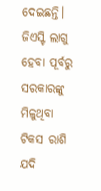ଦେଇଛନ୍ତି। ଜିଏସ୍ଟି ଲାଗୁ ହେବା ପୂର୍ବରୁ ସରକାରଙ୍କୁ ମିଳୁଥିବା ଟିକସ ରାଶି ଯଦି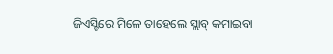ଜିଏସ୍ଟିରେ ମିଳେ ତାହେଲେ ସ୍ଲାବ୍ କମାଇବା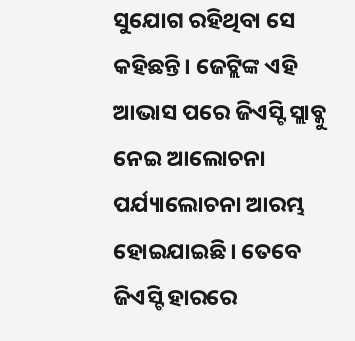ସୁଯୋଗ ରହିଥିବା ସେ କହିଛନ୍ତି। ଜେଟ୍ଲିଙ୍କ ଏହି ଆଭାସ ପରେ ଜିଏସ୍ଟି ସ୍ଲାବ୍କୁ ନେଇ ଆଲୋଚନା ପର୍ଯ୍ୟାଲୋଚନା ଆରମ୍ଭ ହୋଇଯାଇଛି। ତେବେ ଜିଏସ୍ଟି ହାରରେ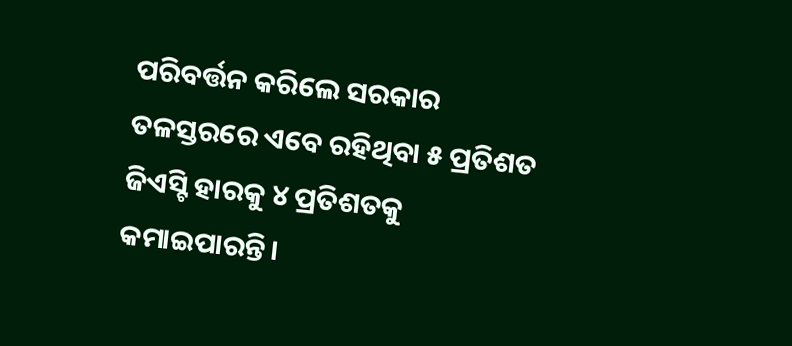ପରିବର୍ତ୍ତନ କରିଲେ ସରକାର ତଳସ୍ତରରେ ଏବେ ରହିଥିବା ୫ ପ୍ରତିଶତ ଜିଏସ୍ଟି ହାରକୁ ୪ ପ୍ରତିଶତକୁ କମାଇପାରନ୍ତି।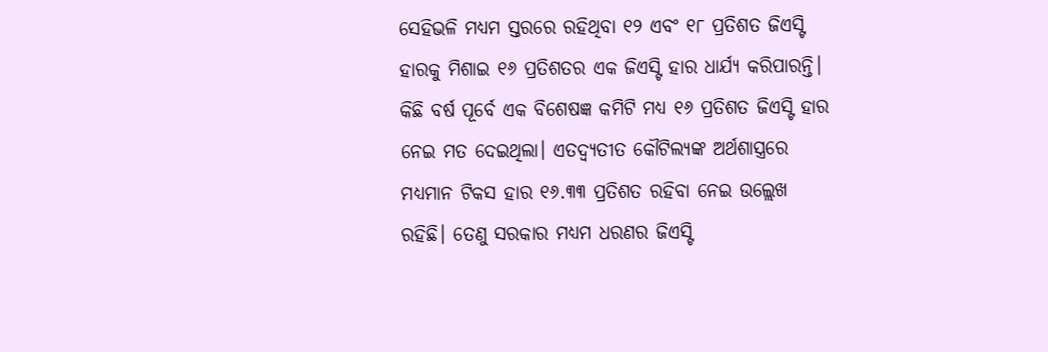ସେହିଭଳି ମଧ୍ୟମ ସ୍ତରରେ ରହିଥିବା ୧୨ ଏବଂ ୧୮ ପ୍ରତିଶତ ଜିଏସ୍ଟି ହାରକୁ ମିଶାଇ ୧୬ ପ୍ରତିଶତର ଏକ ଜିଏସ୍ଟି ହାର ଧାର୍ଯ୍ୟ କରିପାରନ୍ତି। କିଛି ବର୍ଷ ପୂର୍ବେ ଏକ ବିଶେଷଜ୍ଞ କମିଟି ମଧ୍ୟ ୧୬ ପ୍ରତିଶତ ଜିଏସ୍ଟି ହାର ନେଇ ମତ ଦେଇଥିଲା। ଏତଦ୍ବ୍ୟତୀତ କୌଟିଲ୍ୟଙ୍କ ଅର୍ଥଶାସ୍ତ୍ରରେ ମଧ୍ୟମାନ ଟିକସ ହାର ୧୬.୩୩ ପ୍ରତିଶତ ରହିବା ନେଇ ଉଲ୍ଲେଖ ରହିଛି। ତେଣୁ ସରକାର ମଧ୍ୟମ ଧରଣର ଜିଏସ୍ଟି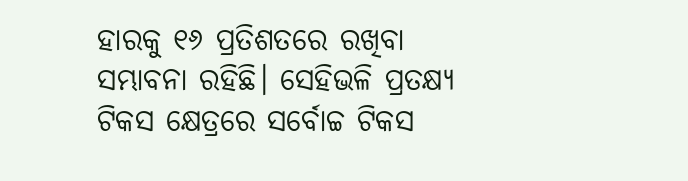ହାରକୁ ୧୬ ପ୍ରତିଶତରେ ରଖିବା ସମ୍ଭାବନା ରହିଛି। ସେହିଭଳି ପ୍ରତକ୍ଷ୍ୟ ଟିକସ କ୍ଷେତ୍ରରେ ସର୍ବୋଚ୍ଚ ଟିକସ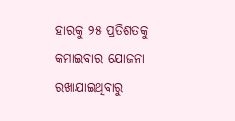ହାରକୁ ୨୫ ପ୍ରତିଶତକୁ କମାଇବାର ଯୋଜନା ରଖାଯାଇଥିବାରୁ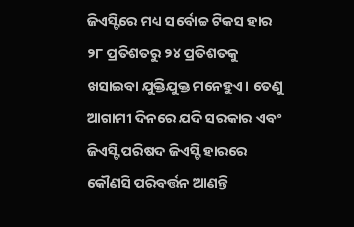ଜିଏସ୍ଟିରେ ମଧ୍ୟ ସର୍ବୋଚ୍ଚ ଟିକସ ହାର ୨୮ ପ୍ରତିଶତରୁ ୨୪ ପ୍ରତିଶତକୁ ଖସାଇବା ଯୁକ୍ତିଯୁକ୍ତ ମନେହୁଏ। ତେଣୁ ଆଗାମୀ ଦିନରେ ଯଦି ସରକାର ଏବଂ ଜିଏସ୍ଟି ପରିଷଦ ଜିଏସ୍ଟି ହାରରେ କୌଣସି ପରିବର୍ତ୍ତନ ଆଣନ୍ତି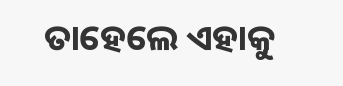ତାହେଲେ ଏହାକୁ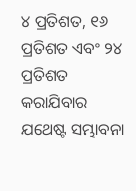୪ ପ୍ରତିଶତ, ୧୬ ପ୍ରତିଶତ ଏବଂ ୨୪ ପ୍ରତିଶତ କରାଯିବାର ଯଥେଷ୍ଟ ସମ୍ଭାବନା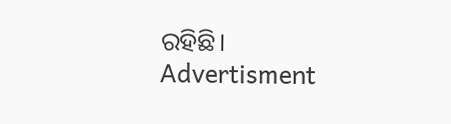ରହିଛି।
Advertisment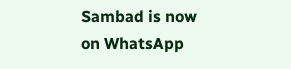Sambad is now on WhatsApp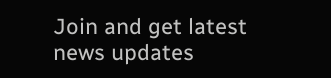Join and get latest news updates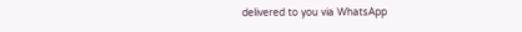delivered to you via WhatsApp